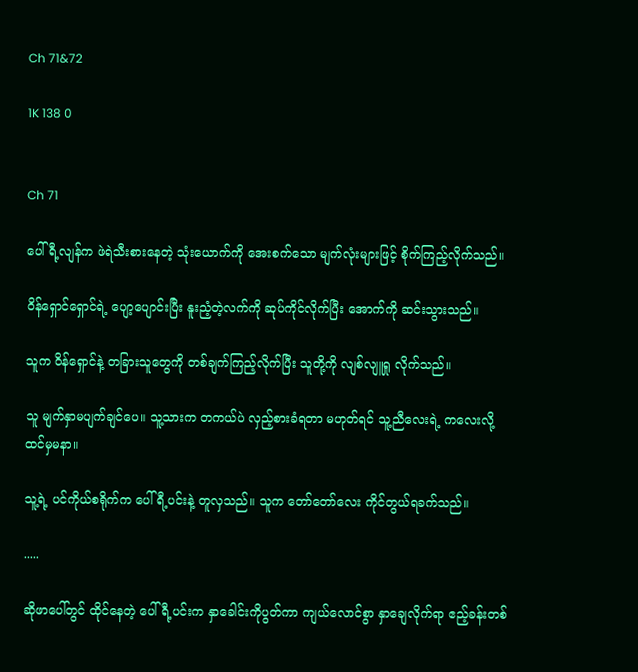Ch 71&72

1K 138 0


Ch 71

ပေါ်ရီ့လျန်က ဖဲရဲသီးစားနေတဲ့ သုံးယောက်ကို အေးစက်သော မျက်လုံးများဖြင့် စိုက်ကြည့်လိုက်သည်။

ဝိန်ရှောင်ရှောင်ရဲ့ ပျော့ပျောင်းပြီး နူးညံ့တဲ့လက်ကို ဆုပ်ကိုင်လိုက်ပြီး အောက်ကို ဆင်းသွားသည်။

သူက ဝိန်ရှောင်နဲ့ တခြားသူတွေကို တစ်ချက်ကြည့်လိုက်ပြီး သူတို့ကို လျစ်လျူရှု လိုက်သည်။

သူ မျက်နှာမပျက်ချင်ပေ။ သူ့သားက တကယ်ပဲ လှည့်စားခံရတာ မဟုတ်ရင် သူ့ညီလေးရဲ့ ကလေးလို့ ထင်မှမနာ။

သူ့ရဲ့ ပင်ကိုယ်စရိုက်က ပေါ်ရီ့ပင်းနဲ့ တူလှသည်။ သူက တော်တော်လေး ကိုင်တွယ်ရခက်သည်။

.....

ဆိုဖာပေါ်တွင် ထိုင်နေတဲ့ ပေါ်ရီ့ပင်းက နှာခေါင်းကိုပွတ်ကာ ကျယ်လောင်စွာ နှာချေလိုက်ရာ ဧည့်ခန်းတစ်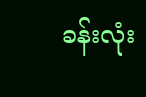ခန်းလုံး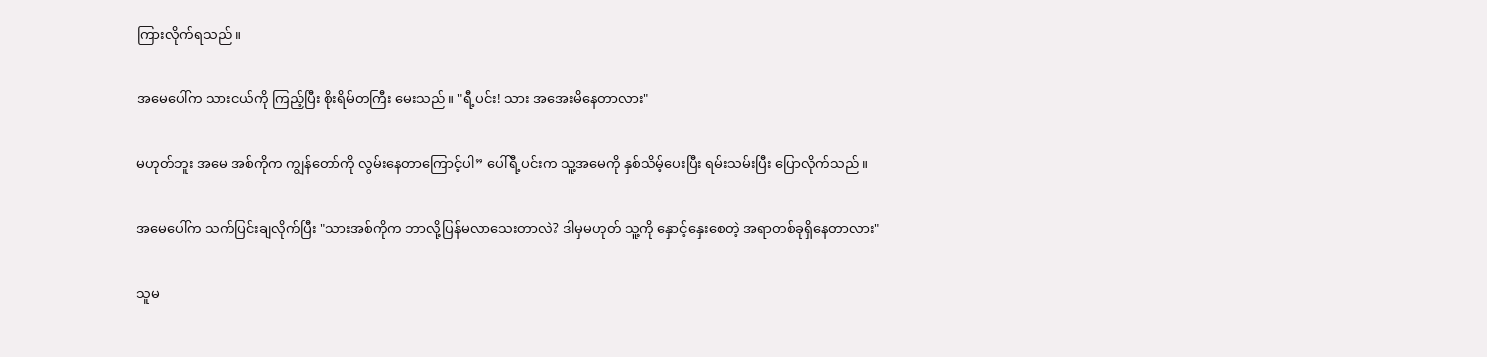ကြားလိုက်ရသည်။

အမေပေါ်က သားငယ်ကို ကြည့်ပြီး စိုးရိမ်တကြီး မေးသည်။ "ရီ့ပင်း! သား အအေးမိနေတာလား"

မဟုတ်ဘူး အမေ အစ်ကိုက ကျွန်တော်ကို လွမ်းနေတာကြောင့်ပါ” ပေါ်ရီ့ပင်းက သူ့အမေကို နှစ်သိမ့်ပေးပြီး ရမ်းသမ်းပြီး ပြောလိုက်သည်။

အမေပေါ်က သက်ပြင်းချလိုက်ပြီး "သားအစ်ကိုက ဘာလို့ပြန်မလာသေးတာလဲ? ဒါမှမဟုတ် သူ့ကို နှောင့်နှေးစေတဲ့ အရာတစ်ခုရှိနေတာလား"

သူမ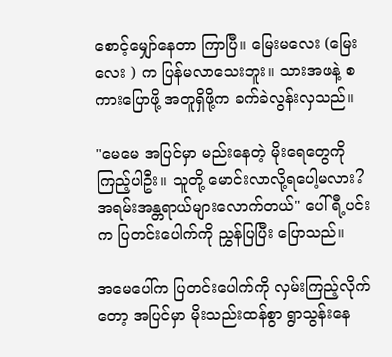စောင့်မျှော်နေတာ ကြာပြီ။ မြေးမလေး (မြေးလေး ) က ပြန်မလာသေးဘူး။ သားအဖနဲ့ စကားပြောဖို့ အတူရှိဖို့က ခက်ခဲလွန်းလှသည်။

"မေမေ အပြင်မှာ မည်းနေတဲ့ မိုးရေတွေကို ကြည့်ပါဦး။ သူတို့ မောင်းလာလို့ရပေါ့မလား? အရမ်းအန္တရာယ်များလောက်တယ်" ပေါ်ရီ့ပင်းက ပြတင်းပေါက်ကို ညွှန်ပြပြီး ပြောသည်။

အမေပေါ်က ပြတင်းပေါက်ကို လှမ်းကြည့်လိုက်တော့ အပြင်မှာ မိုးသည်းထန်စွာ ရွာသွန်းနေ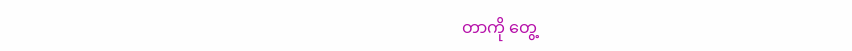တာကို တွေ့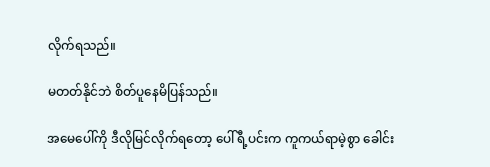လိုက်ရသည်။

မတတ်နိုင်ဘဲ စိတ်ပူနေမိပြန်သည်။

အမေပေါ်ကို ဒီလိုမြင်လိုက်ရတော့ ပေါ်ရီ့ပင်းက ကူကယ်ရာမဲ့စွာ ခေါင်း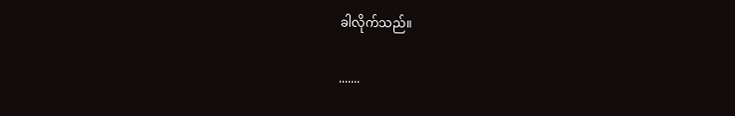ခါလိုက်သည်။

.......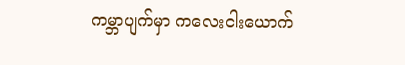ကမ္ဘာပျက်မှာ ကလေးငါးယောက်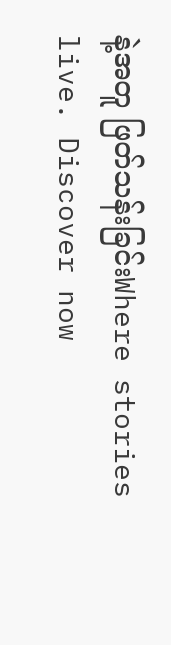နဲ့အတူ ဖြတ်သန်းခြင်းWhere stories live. Discover now